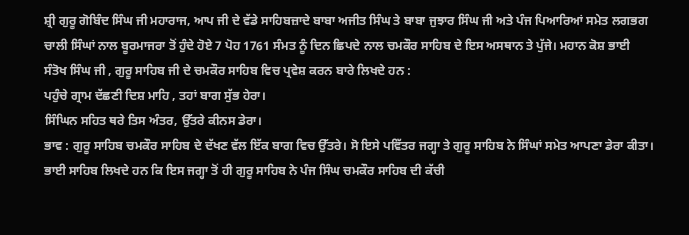ਸ਼੍ਰੀ ਗੁਰੂ ਗੋਬਿੰਦ ਸਿੰਘ ਜੀ ਮਹਾਰਾਜ, ਆਪ ਜੀ ਦੇ ਵੱਡੇ ਸਾਹਿਬਜ਼ਾਦੇ ਬਾਬਾ ਅਜੀਤ ਸਿੰਘ ਤੇ ਬਾਬਾ ਜੁਝਾਰ ਸਿੰਘ ਜੀ ਅਤੇ ਪੰਜ ਪਿਆਰਿਆਂ ਸਮੇਤ ਲਗਭਗ ਚਾਲੀ ਸਿੰਘਾਂ ਨਾਲ ਬੂਰਮਾਜਰਾ ਤੋਂ ਹੁੰਦੇ ਹੋਏ 7 ਪੋਹ 1761 ਸੰਮਤ ਨੂੰ ਦਿਨ ਛਿਪਦੇ ਨਾਲ ਚਮਕੌਰ ਸਾਹਿਬ ਦੇ ਇਸ ਅਸਥਾਨ ਤੇ ਪੁੱਜੇ। ਮਹਾਨ ਕੋਸ਼ ਭਾਈ ਸੰਤੋਖ ਸਿੰਘ ਜੀ , ਗੁਰੂ ਸਾਹਿਬ ਜੀ ਦੇ ਚਮਕੌਰ ਸਾਹਿਬ ਵਿਚ ਪ੍ਰਵੇਸ਼ ਕਰਨ ਬਾਰੇ ਲਿਖਦੇ ਹਨ :
ਪਹੁੰਚੇ ਗ੍ਰਾਮ ਦੱਛਣੀ ਦਿਸ਼ ਮਾਹਿ , ਤਹਾਂ ਬਾਗ ਸੁੱਭ ਹੇਰਾ।
ਸਿੰਘਿਨ ਸਹਿਤ ਥਰੇ ਤਿਸ ਅੰਤਰ, ਉੱਤਰੇ ਕੀਨਸ ਡੇਰਾ।
ਭਾਵ : ਗੁਰੂ ਸਾਹਿਬ ਚਮਕੌਰ ਸਾਹਿਬ ਦੇ ਦੱਖਣ ਵੱਲ ਇੱਕ ਬਾਗ ਵਿਚ ਉੱਤਰੇ। ਸੋ ਇਸੇ ਪਵਿੱਤਰ ਜਗ੍ਹਾ ਤੇ ਗੁਰੂ ਸਾਹਿਬ ਨੇ ਸਿੰਘਾਂ ਸਮੇਤ ਆਪਣਾ ਡੇਰਾ ਕੀਤਾ।
ਭਾਈ ਸਾਹਿਬ ਲਿਖਦੇ ਹਨ ਕਿ ਇਸ ਜਗ੍ਹਾ ਤੋਂ ਹੀ ਗੁਰੂ ਸਾਹਿਬ ਨੇ ਪੰਜ ਸਿੰਘ ਚਮਕੌਰ ਸਾਹਿਬ ਦੀ ਕੱਚੀ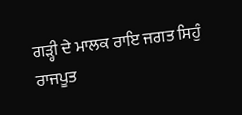ਗੜ੍ਹੀ ਦੇ ਮਾਲਕ ਰਾਇ ਜਗਤ ਸਿਹੁੰ ਰਾਜਪੂਤ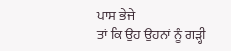ਪਾਸ ਭੇਜੇ
ਤਾਂ ਕਿ ਉਹ ਉਹਨਾਂ ਨੂੰ ਗੜ੍ਹੀ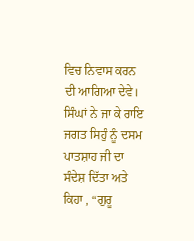ਵਿਚ ਨਿਵਾਸ ਕਰਨ ਦੀ ਆਗਿਆ ਦੇਵੇ। ਸਿੰਘਾਂ ਨੇ ਜਾ ਕੇ ਰਾਇ ਜਗਤ ਸਿਹੁੰ ਨੂੰ ਦਸਮ ਪਾਤਸ਼ਾਹ ਜੀ ਦਾ ਸੰਦੇਸ਼ ਦਿੱਤਾ ਅਤੇ ਕਿਹਾ , “ਗੁਰੂ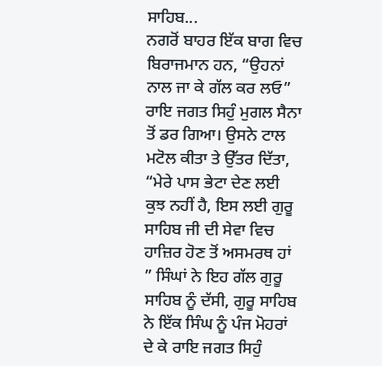ਸਾਹਿਬ...
ਨਗਰੋਂ ਬਾਹਰ ਇੱਕ ਬਾਗ ਵਿਚ ਬਿਰਾਜਮਾਨ ਹਨ, “ਉਹਨਾਂ ਨਾਲ ਜਾ ਕੇ ਗੱਲ ਕਰ ਲਓ” ਰਾਇ ਜਗਤ ਸਿਹੁੰ ਮੁਗਲ ਸੈਨਾ ਤੋਂ ਡਰ ਗਿਆ। ਉਸਨੇ ਟਾਲ ਮਟੋਲ ਕੀਤਾ ਤੇ ਉੱਤਰ ਦਿੱਤਾ, “ਮੇਰੇ ਪਾਸ ਭੇਟਾ ਦੇਣ ਲਈ ਕੁਝ ਨਹੀਂ ਹੈ, ਇਸ ਲਈ ਗੁਰੂ ਸਾਹਿਬ ਜੀ ਦੀ ਸੇਵਾ ਵਿਚ ਹਾਜ਼ਿਰ ਹੋਣ ਤੋਂ ਅਸਮਰਥ ਹਾਂ ” ਸਿੰਘਾਂ ਨੇ ਇਹ ਗੱਲ ਗੁਰੂ ਸਾਹਿਬ ਨੂੰ ਦੱਸੀ, ਗੁਰੂ ਸਾਹਿਬ ਨੇ ਇੱਕ ਸਿੰਘ ਨੂੰ ਪੰਜ ਮੋਹਰਾਂ ਦੇ ਕੇ ਰਾਇ ਜਗਤ ਸਿਹੁੰ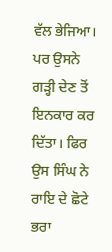ਵੱਲ ਭੇਜਿਆ। ਪਰ ਉਸਨੇ ਗੜ੍ਹੀ ਦੇਣ ਤੋਂ ਇਨਕਾਰ ਕਰ ਦਿੱਤਾ। ਫਿਰ ਉਸ ਸਿੰਘ ਨੇ ਰਾਇ ਦੇ ਛੋਟੇ ਭਰਾ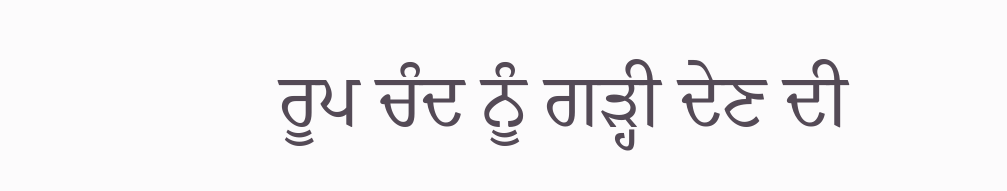ਰੂਪ ਚੰਦ ਨੂੰ ਗੜ੍ਹੀ ਦੇਣ ਦੀ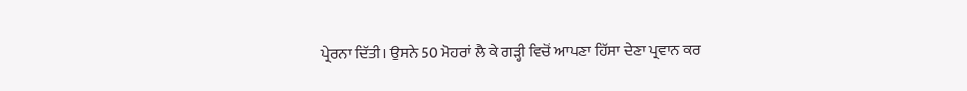ਪ੍ਰੇਰਨਾ ਦਿੱਤੀ। ਉਸਨੇ 50 ਮੋਹਰਾਂ ਲੈ ਕੇ ਗੜ੍ਹੀ ਵਿਚੋਂ ਆਪਣਾ ਹਿੱਸਾ ਦੇਣਾ ਪ੍ਰਵਾਨ ਕਰ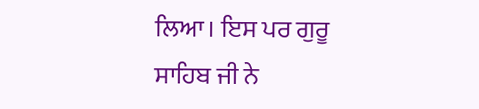ਲਿਆ। ਇਸ ਪਰ ਗੁਰੂ ਸਾਹਿਬ ਜੀ ਨੇ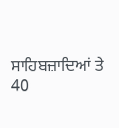ਸਾਹਿਬਜ਼ਾਦਿਆਂ ਤੇ 40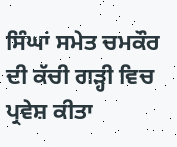ਸਿੰਘਾਂ ਸਮੇਤ ਚਮਕੌਰ ਦੀ ਕੱਚੀ ਗੜ੍ਹੀ ਵਿਚ ਪ੍ਰਵੇਸ਼ ਕੀਤਾ